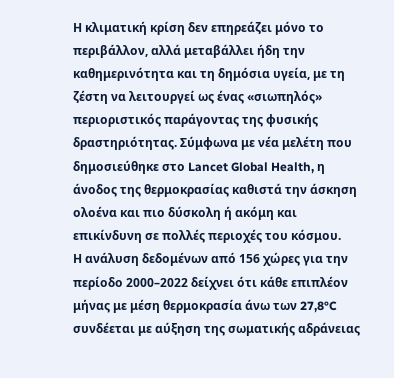Η κλιματική κρίση δεν επηρεάζει μόνο το περιβάλλον, αλλά μεταβάλλει ήδη την καθημερινότητα και τη δημόσια υγεία, με τη ζέστη να λειτουργεί ως ένας «σιωπηλός» περιοριστικός παράγοντας της φυσικής δραστηριότητας. Σύμφωνα με νέα μελέτη που δημοσιεύθηκε στο Lancet Global Health, η άνοδος της θερμοκρασίας καθιστά την άσκηση ολοένα και πιο δύσκολη ή ακόμη και επικίνδυνη σε πολλές περιοχές του κόσμου.
Η ανάλυση δεδομένων από 156 χώρες για την περίοδο 2000–2022 δείχνει ότι κάθε επιπλέον μήνας με μέση θερμοκρασία άνω των 27,8°C συνδέεται με αύξηση της σωματικής αδράνειας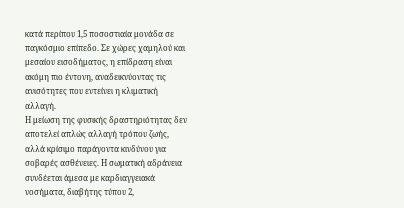κατά περίπου 1,5 ποσοστιαία μονάδα σε παγκόσμιο επίπεδο. Σε χώρες χαμηλού και μεσαίου εισοδήματος, η επίδραση είναι ακόμη πιο έντονη, αναδεικνύοντας τις ανισότητες που εντείνει η κλιματική αλλαγή.
Η μείωση της φυσικής δραστηριότητας δεν αποτελεί απλώς αλλαγή τρόπου ζωής, αλλά κρίσιμο παράγοντα κινδύνου για σοβαρές ασθένειες. Η σωματική αδράνεια συνδέεται άμεσα με καρδιαγγειακά νοσήματα, διαβήτης τύπου 2,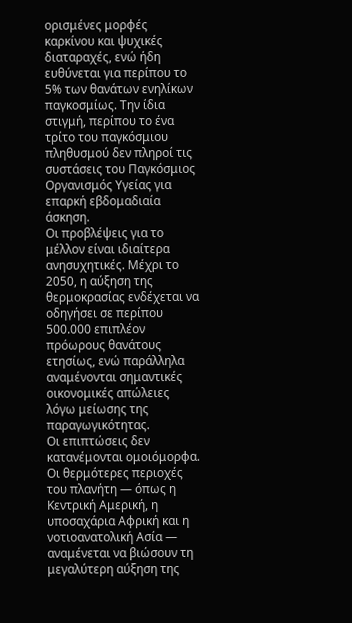ορισμένες μορφές καρκίνου και ψυχικές διαταραχές, ενώ ήδη ευθύνεται για περίπου το 5% των θανάτων ενηλίκων παγκοσμίως. Την ίδια στιγμή, περίπου το ένα τρίτο του παγκόσμιου πληθυσμού δεν πληροί τις συστάσεις του Παγκόσμιος Οργανισμός Υγείας για επαρκή εβδομαδιαία άσκηση.
Οι προβλέψεις για το μέλλον είναι ιδιαίτερα ανησυχητικές. Μέχρι το 2050, η αύξηση της θερμοκρασίας ενδέχεται να οδηγήσει σε περίπου 500.000 επιπλέον πρόωρους θανάτους ετησίως, ενώ παράλληλα αναμένονται σημαντικές οικονομικές απώλειες λόγω μείωσης της παραγωγικότητας.
Οι επιπτώσεις δεν κατανέμονται ομοιόμορφα. Οι θερμότερες περιοχές του πλανήτη — όπως η Κεντρική Αμερική, η υποσαχάρια Αφρική και η νοτιοανατολική Ασία — αναμένεται να βιώσουν τη μεγαλύτερη αύξηση της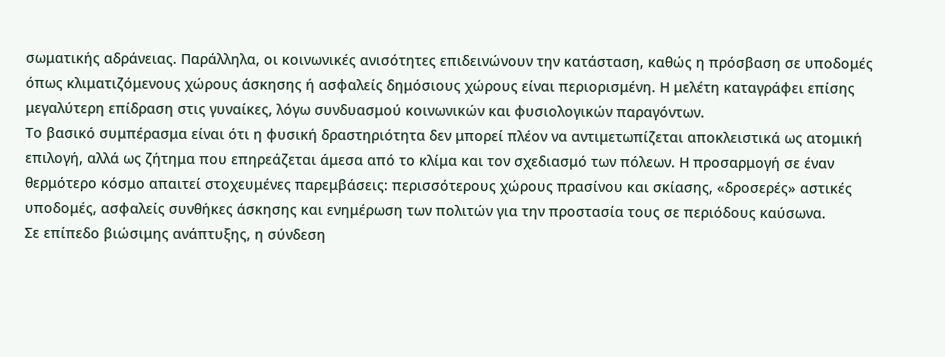σωματικής αδράνειας. Παράλληλα, οι κοινωνικές ανισότητες επιδεινώνουν την κατάσταση, καθώς η πρόσβαση σε υποδομές όπως κλιματιζόμενους χώρους άσκησης ή ασφαλείς δημόσιους χώρους είναι περιορισμένη. Η μελέτη καταγράφει επίσης μεγαλύτερη επίδραση στις γυναίκες, λόγω συνδυασμού κοινωνικών και φυσιολογικών παραγόντων.
Το βασικό συμπέρασμα είναι ότι η φυσική δραστηριότητα δεν μπορεί πλέον να αντιμετωπίζεται αποκλειστικά ως ατομική επιλογή, αλλά ως ζήτημα που επηρεάζεται άμεσα από το κλίμα και τον σχεδιασμό των πόλεων. Η προσαρμογή σε έναν θερμότερο κόσμο απαιτεί στοχευμένες παρεμβάσεις: περισσότερους χώρους πρασίνου και σκίασης, «δροσερές» αστικές υποδομές, ασφαλείς συνθήκες άσκησης και ενημέρωση των πολιτών για την προστασία τους σε περιόδους καύσωνα.
Σε επίπεδο βιώσιμης ανάπτυξης, η σύνδεση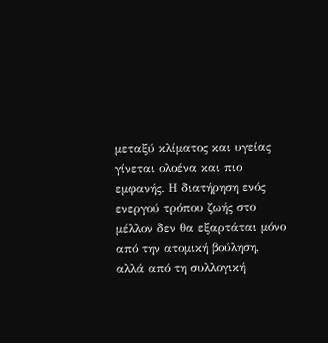μεταξύ κλίματος και υγείας γίνεται ολοένα και πιο εμφανής. Η διατήρηση ενός ενεργού τρόπου ζωής στο μέλλον δεν θα εξαρτάται μόνο από την ατομική βούληση, αλλά από τη συλλογική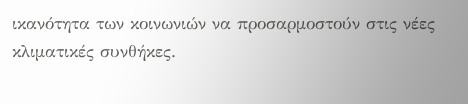ικανότητα των κοινωνιών να προσαρμοστούν στις νέες κλιματικές συνθήκες.